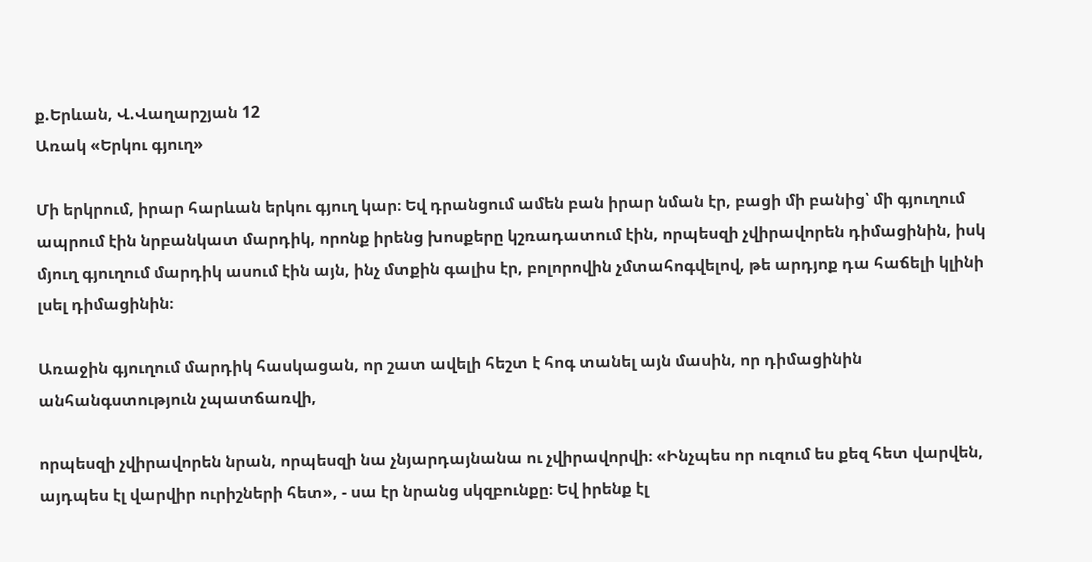ք.Երևան, Վ.Վաղարշյան 12
Առակ «Երկու գյուղ»

Մի երկրում, իրար հարևան երկու գյուղ կար։ Եվ դրանցում ամեն բան իրար նման էր, բացի մի բանից՝ մի գյուղում ապրում էին նրբանկատ մարդիկ, որոնք իրենց խոսքերը կշռադատում էին, որպեսզի չվիրավորեն դիմացինին, իսկ մյուղ գյուղում մարդիկ ասում էին այն, ինչ մտքին գալիս էր, բոլորովին չմտահոգվելով, թե արդյոք դա հաճելի կլինի լսել դիմացինին։

Առաջին գյուղում մարդիկ հասկացան, որ շատ ավելի հեշտ է հոգ տանել այն մասին, որ դիմացինին անհանգստություն չպատճառվի,

որպեսզի չվիրավորեն նրան, որպեսզի նա չնյարդայնանա ու չվիրավորվի։ «Ինչպես որ ուզում ես քեզ հետ վարվեն, այդպես էլ վարվիր ուրիշների հետ», - սա էր նրանց սկզբունքը։ Եվ իրենք էլ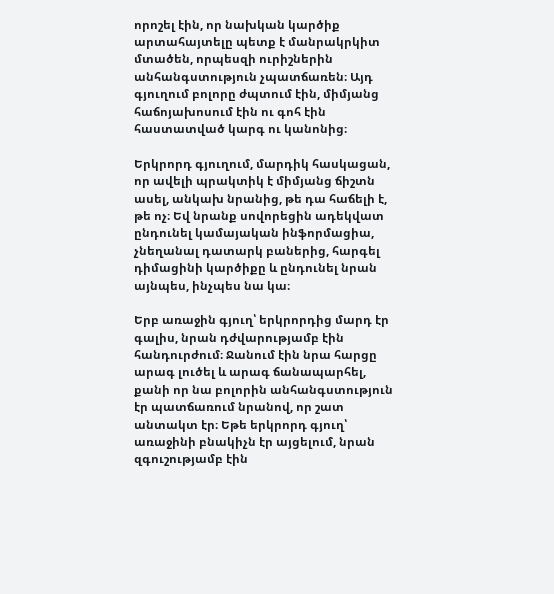որոշել էին, որ նախկան կարծիք արտահայտելը պետք է մանրակրկիտ մտածեն, որպեսզի ուրիշներին անհանգստություն չպատճառեն։ Այդ գյուղում բոլորը ժպտում էին, միմյանց հաճոյախոսում էին ու գոհ էին հաստատված կարգ ու կանոնից։

Երկրորդ գյուղում, մարդիկ հասկացան, որ ավելի պրակտիկ է միմյանց ճիշտն ասել, անկախ նրանից, թե դա հաճելի է, թե ոչ։ Եվ նրանք սովորեցին ադեկվատ ընդունել կամայական ինֆորմացիա, չնեղանալ դատարկ բաներից, հարգել դիմացինի կարծիքը և ընդունել նրան այնպես, ինչպես նա կա։

Երբ առաջին գյուղ՝ երկրորդից մարդ էր գալիս, նրան դժվարությամբ էին հանդուրժում։ Ջանում էին նրա հարցը արագ լուծել և արագ ճանապարհել, քանի որ նա բոլորին անհանգստություն էր պատճառում նրանով, որ շատ անտակտ էր։ Եթե երկրորդ գյուղ՝ առաջինի բնակիչն էր այցելում, նրան զգուշությամբ էին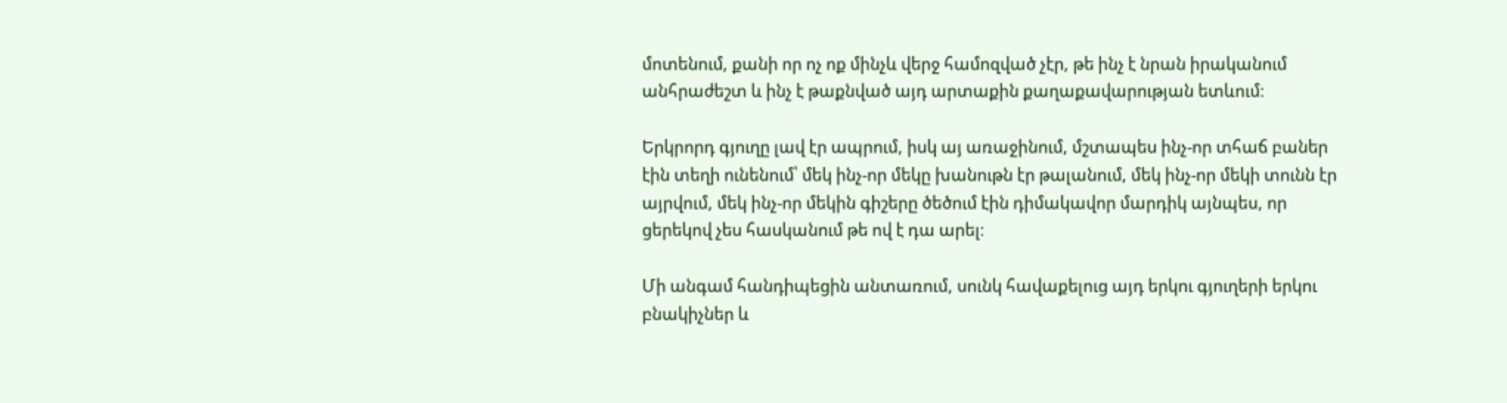մոտենում, քանի որ ոչ ոք մինչև վերջ համոզված չէր, թե ինչ է նրան իրականում անհրաժեշտ և ինչ է թաքնված այդ արտաքին քաղաքավարության ետևում։

Երկրորդ գյուղը լավ էր ապրում, իսկ այ առաջինում, մշտապես ինչ-որ տհաճ բաներ էին տեղի ունենում՝ մեկ ինչ-որ մեկը խանութն էր թալանում, մեկ ինչ-որ մեկի տունն էր այրվում, մեկ ինչ-որ մեկին գիշերը ծեծում էին դիմակավոր մարդիկ այնպես, որ ցերեկով չես հասկանում թե ով է դա արել։

Մի անգամ հանդիպեցին անտառում, սունկ հավաքելուց այդ երկու գյուղերի երկու բնակիչներ և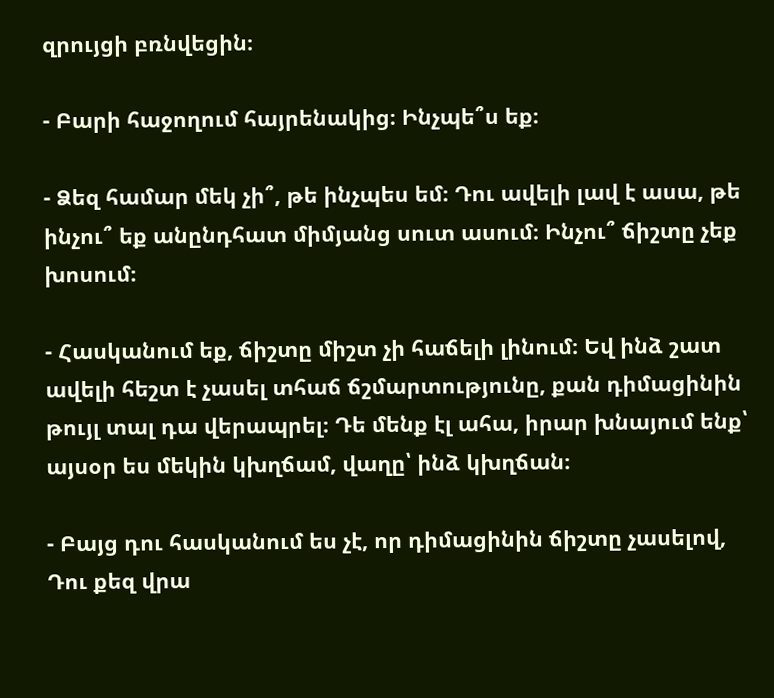զրույցի բռնվեցին։

- Բարի հաջողում հայրենակից։ Ինչպե՞ս եք։

- Ձեզ համար մեկ չի՞, թե ինչպես եմ։ Դու ավելի լավ է ասա, թե ինչու՞ եք անընդհատ միմյանց սուտ ասում։ Ինչու՞ ճիշտը չեք խոսում։

- Հասկանում եք, ճիշտը միշտ չի հաճելի լինում։ Եվ ինձ շատ ավելի հեշտ է չասել տհաճ ճշմարտությունը, քան դիմացինին թույլ տալ դա վերապրել։ Դե մենք էլ ահա, իրար խնայում ենք՝ այսօր ես մեկին կխղճամ, վաղը՝ ինձ կխղճան։

- Բայց դու հասկանում ես չէ, որ դիմացինին ճիշտը չասելով, Դու քեզ վրա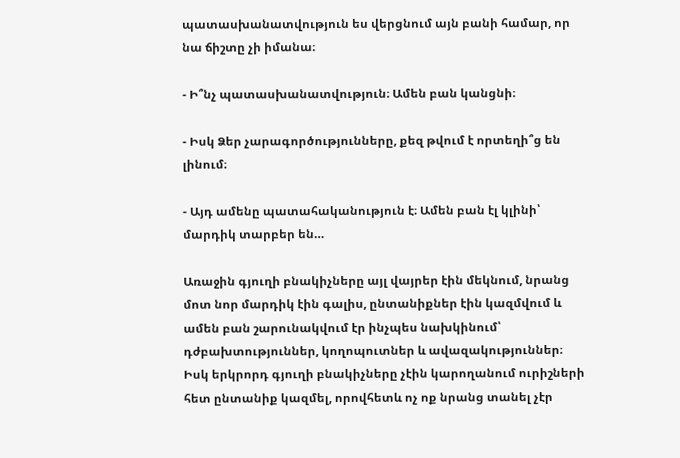պատասխանատվություն ես վերցնում այն բանի համար, որ նա ճիշտը չի իմանա։

- Ի՞նչ պատասխանատվություն։ Ամեն բան կանցնի։

- Իսկ Ձեր չարագործությունները, քեզ թվում է որտեղի՞ց են լինում։

- Այդ ամենը պատահականություն է։ Ամեն բան էլ կլինի՝ մարդիկ տարբեր են…

Առաջին գյուղի բնակիչները այլ վայրեր էին մեկնում, նրանց մոտ նոր մարդիկ էին գալիս, ընտանիքներ էին կազմվում և ամեն բան շարունակվում էր ինչպես նախկինում՝ դժբախտություններ, կողոպուտներ և ավազակություններ։ Իսկ երկրորդ գյուղի բնակիչները չէին կարողանում ուրիշների հետ ընտանիք կազմել, որովհետև ոչ ոք նրանց տանել չէր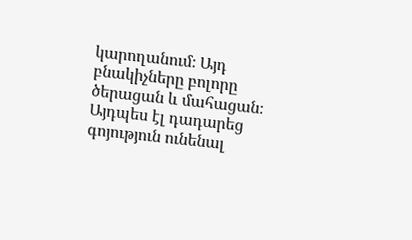կարողանում։ Այդ բնակիչները բոլորը ծերացան և մահացան։ Այդպես էլ դադարեց գոյություն ունենալ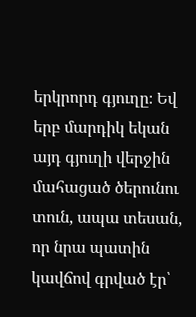երկրորդ գյուղը։ Եվ երբ մարդիկ եկան այդ գյուղի վերջին մահացած ծերունու տուն, ապա տեսան, որ նրա պատին կավճով գրված էր՝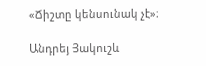«Ճիշտը կենսունակ չէ»։

Անդրեյ Յակուշև